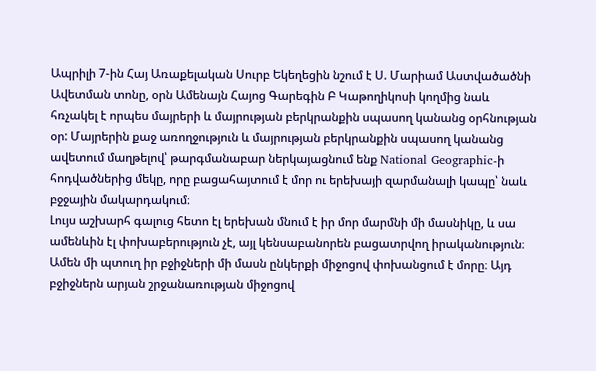Ապրիլի 7-ին Հայ Առաքելական Սուրբ Եկեղեցին նշում է Ս. Մարիամ Աստվածածնի Ավետման տոնը, օրն Ամենայն Հայոց Գարեգին Բ Կաթողիկոսի կողմից նաև հռչակել է որպես մայրերի և մայրության բերկրանքին սպասող կանանց օրհնության օր: Մայրերին քաջ առողջություն և մայրության բերկրանքին սպասող կանանց ավետում մաղթելով՝ թարգմանաբար ներկայացնում ենք National Geographic-ի հոդվածներից մեկը, որը բացահայտում է մոր ու երեխայի զարմանալի կապը՝ նաև բջջային մակարդակում։
Լույս աշխարհ գալուց հետո էլ երեխան մնում է իր մոր մարմնի մի մասնիկը, և սա ամենևին էլ փոխաբերություն չէ, այլ կենսաբանորեն բացատրվող իրականություն։ Ամեն մի պտուղ իր բջիջների մի մասն ընկերքի միջոցով փոխանցում է մորը։ Այդ բջիջներն արյան շրջանառության միջոցով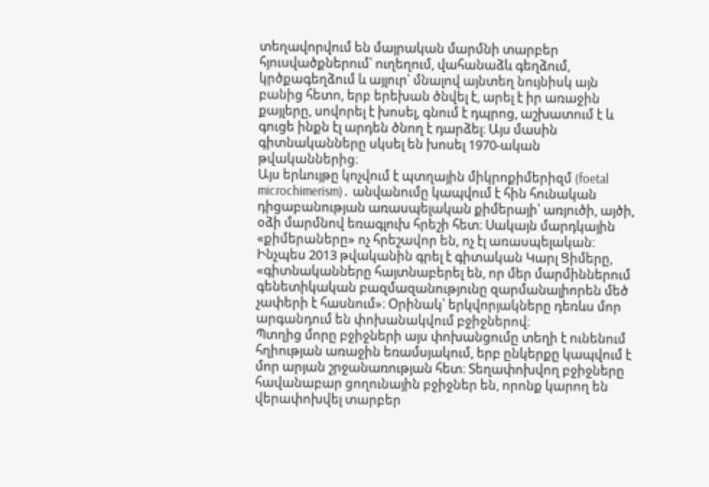տեղավորվում են մայրական մարմնի տարբեր հյուսվածքներում՝ ուղեղում, վահանաձև գեղձում, կրծքագեղձում և այլուր՝ մնալով այնտեղ նույնիսկ այն բանից հետո, երբ երեխան ծնվել է, արել է իր առաջին քայլերը, սովորել է խոսել, գնում է դպրոց, աշխատում է և գուցե ինքն էլ արդեն ծնող է դարձել։ Այս մասին գիտնականները սկսել են խոսել 1970-ական թվականներից։
Այս երևույթը կոչվում է պտղային միկրոքիմերիզմ (foetal microchimerism)․ անվանումը կապվում է հին հունական դիցաբանության առասպելական քիմերայի՝ առյուծի, այծի, օձի մարմնով եռագլուխ հրեշի հետ։ Սակայն մարդկային «քիմերաները» ոչ հրեշավոր են, ոչ էլ առասպելական։ Ինչպես 2013 թվականին գրել է գիտական Կարլ Ցիմերը, «գիտնականները հայտնաբերել են, որ մեր մարմիններում գենետիկական բազմազանությունը զարմանալիորեն մեծ չափերի է հասնում»։ Օրինակ՝ երկվորյակները դեռևս մոր արգանդում են փոխանակվում բջիջներով։
Պտղից մորը բջիջների այս փոխանցումը տեղի է ունենում հղիության առաջին եռամսյակում, երբ ընկերքը կապվում է մոր արյան շրջանառության հետ։ Տեղափոխվող բջիջները հավանաբար ցողունային բջիջներ են, որոնք կարող են վերափոխվել տարբեր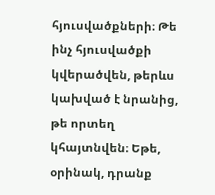հյուսվածքների։ Թե ինչ հյուսվածքի կվերածվեն, թերևս կախված է նրանից, թե որտեղ կհայտնվեն։ Եթե, օրինակ, դրանք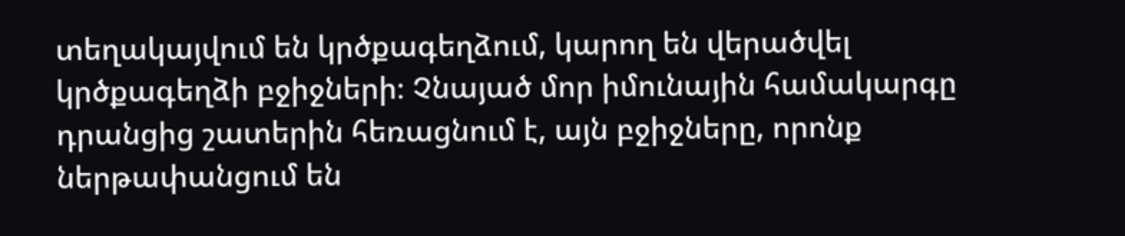տեղակայվում են կրծքագեղձում, կարող են վերածվել կրծքագեղձի բջիջների։ Չնայած մոր իմունային համակարգը դրանցից շատերին հեռացնում է, այն բջիջները, որոնք ներթափանցում են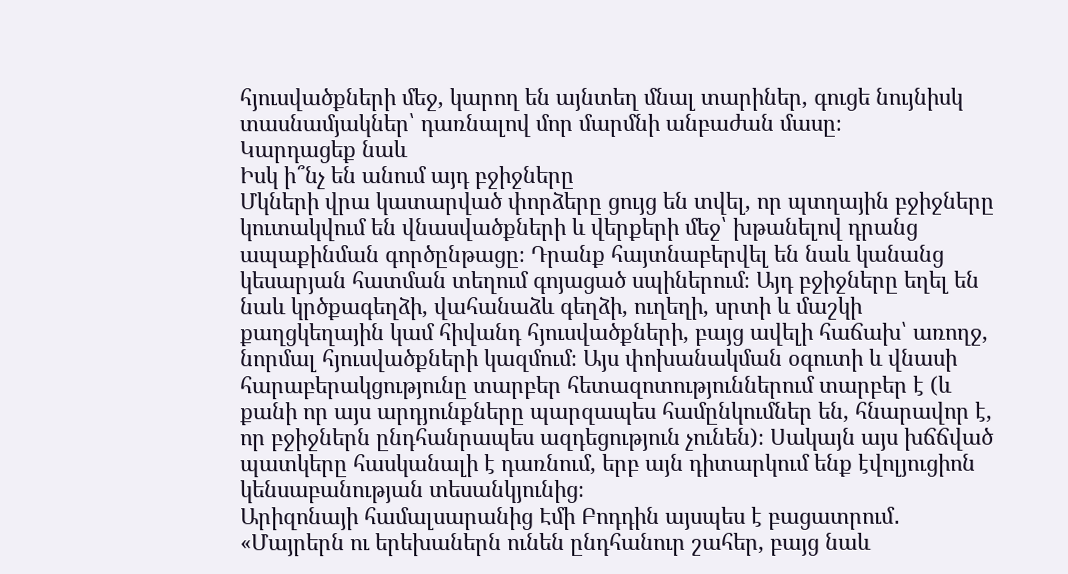հյուսվածքների մեջ, կարող են այնտեղ մնալ տարիներ, գուցե նույնիսկ տասնամյակներ՝ դառնալով մոր մարմնի անբաժան մասը։
Կարդացեք նաև
Իսկ ի՞նչ են անում այդ բջիջները
Մկների վրա կատարված փորձերը ցույց են տվել, որ պտղային բջիջները կուտակվում են վնասվածքների և վերքերի մեջ՝ խթանելով դրանց ապաքինման գործընթացը։ Դրանք հայտնաբերվել են նաև կանանց կեսարյան հատման տեղում գոյացած սպիներում։ Այդ բջիջները եղել են նաև կրծքագեղձի, վահանաձև գեղձի, ուղեղի, սրտի և մաշկի քաղցկեղային կամ հիվանդ հյուսվածքների, բայց ավելի հաճախ՝ առողջ, նորմալ հյուսվածքների կազմում։ Այս փոխանակման օգուտի և վնասի հարաբերակցությունը տարբեր հետազոտություններում տարբեր է (և քանի որ այս արդյունքները պարզապես համընկումներ են, հնարավոր է, որ բջիջներն ընդհանրապես ազդեցություն չունեն)։ Սակայն այս խճճված պատկերը հասկանալի է դառնում, երբ այն դիտարկում ենք էվոլյուցիոն կենսաբանության տեսանկյունից։
Արիզոնայի համալսարանից Էմի Բոդդին այսպես է բացատրում․ «Մայրերն ու երեխաներն ունեն ընդհանուր շահեր, բայց նաև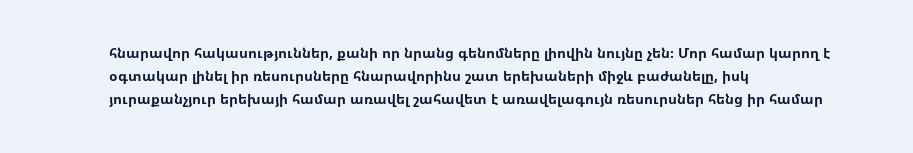հնարավոր հակասություններ, քանի որ նրանց գենոմները լիովին նույնը չեն։ Մոր համար կարող է օգտակար լինել իր ռեսուրսները հնարավորինս շատ երեխաների միջև բաժանելը, իսկ յուրաքանչյուր երեխայի համար առավել շահավետ է առավելագույն ռեսուրսներ հենց իր համար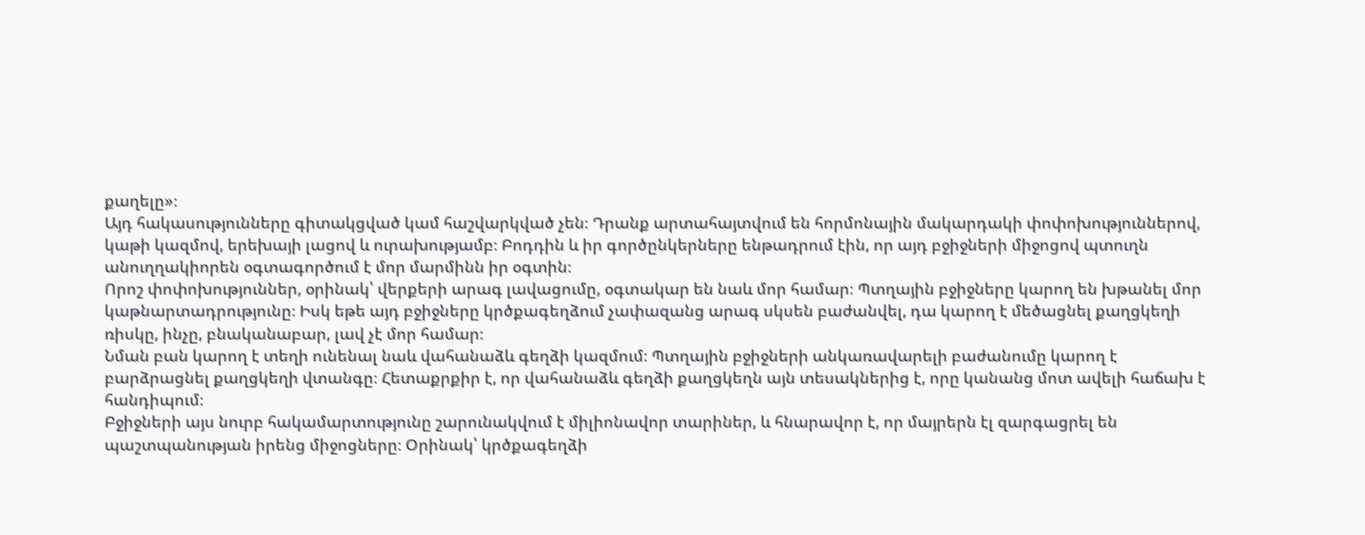քաղելը»։
Այդ հակասությունները գիտակցված կամ հաշվարկված չեն։ Դրանք արտահայտվում են հորմոնային մակարդակի փոփոխություններով, կաթի կազմով, երեխայի լացով և ուրախությամբ։ Բոդդին և իր գործընկերները ենթադրում էին, որ այդ բջիջների միջոցով պտուղն անուղղակիորեն օգտագործում է մոր մարմինն իր օգտին։
Որոշ փոփոխություններ, օրինակ՝ վերքերի արագ լավացումը, օգտակար են նաև մոր համար։ Պտղային բջիջները կարող են խթանել մոր կաթնարտադրությունը։ Իսկ եթե այդ բջիջները կրծքագեղձում չափազանց արագ սկսեն բաժանվել, դա կարող է մեծացնել քաղցկեղի ռիսկը, ինչը, բնականաբար, լավ չէ մոր համար։
Նման բան կարող է տեղի ունենալ նաև վահանաձև գեղձի կազմում։ Պտղային բջիջների անկառավարելի բաժանումը կարող է բարձրացնել քաղցկեղի վտանգը։ Հետաքրքիր է, որ վահանաձև գեղձի քաղցկեղն այն տեսակներից է, որը կանանց մոտ ավելի հաճախ է հանդիպում։
Բջիջների այս նուրբ հակամարտությունը շարունակվում է միլիոնավոր տարիներ, և հնարավոր է, որ մայրերն էլ զարգացրել են պաշտպանության իրենց միջոցները։ Օրինակ՝ կրծքագեղձի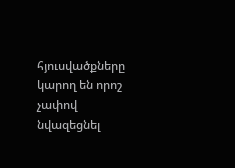հյուսվածքները կարող են որոշ չափով նվազեցնել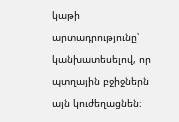կաթի արտադրությունը՝ կանխատեսելով, որ պտղային բջիջներն այն կուժեղացնեն։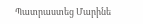Պատրաստեց Մարինե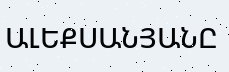ԱԼԵՔՍԱՆՅԱՆԸ